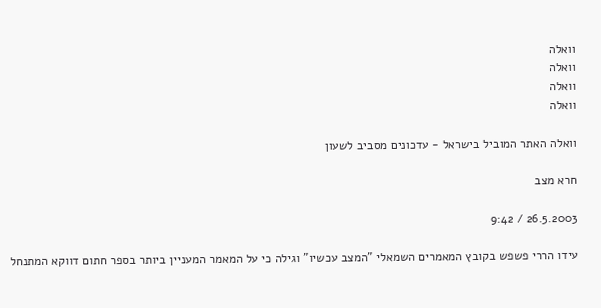וואלה
וואלה
וואלה
וואלה

וואלה האתר המוביל בישראל - עדכונים מסביב לשעון

חרא מצב

26.5.2003 / 9:42

עידו הררי פשפש בקובץ המאמרים השמאלי "המצב עכשיו" וגילה כי על המאמר המעניין ביותר בספר חתום דווקא המתנחל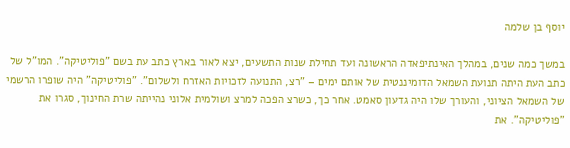יוסף בן שלמה

במשך כמה שנים, במהלך האינתיפאדה הראשונה ועד תחילת שנות התשעים, יצא לאור בארץ כתב עת בשם "פוליטיקה". המו"ל של כתב העת היתה תנועת השמאל הדומיננטית של אותם ימים – "רצ, התנועה לזכויות האזרח ולשלום". "פוליטיקה" היה שופרו הרשמי של השמאל הציוני, והעורך שלו היה גדעון סאמט. אחר כך, כשרצ הפכה למרצ ושולמית אלוני נהייתה שרת החינוך, סגרו את "פוליטיקה". את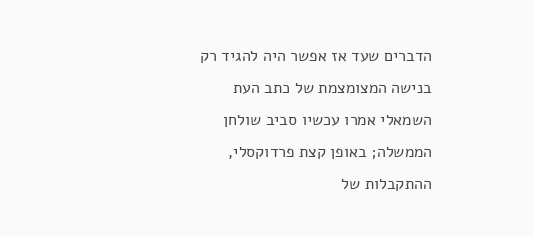הדברים שעד אז אפשר היה להגיד רק בנישה המצומצמת של כתב העת השמאלי אמרו עכשיו סביב שולחן הממשלה; באופן קצת פרדוקסלי, ההתקבלות של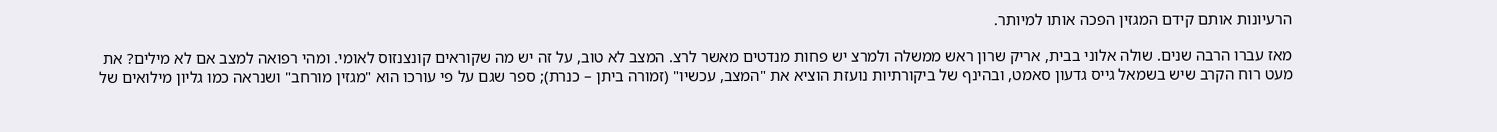הרעיונות אותם קידם המגזין הפכה אותו למיותר.

מאז עברו הרבה שנים. שולה אלוני בבית, אריק שרון ראש ממשלה ולמרצ יש פחות מנדטים מאשר לרצ. המצב לא טוב, על זה יש מה שקוראים קונצנזוס לאומי. ומהי רפואה למצב אם לא מילים? את מעט רוח הקרב שיש בשמאל גייס גדעון סאמט, ובהינף של ביקורתיות נועזת הוציא את "המצב, עכשיו" (זמורה ביתן – כנרת); ספר שגם על פי עורכו הוא "מגזין מורחב" ושנראה כמו גליון מילואים של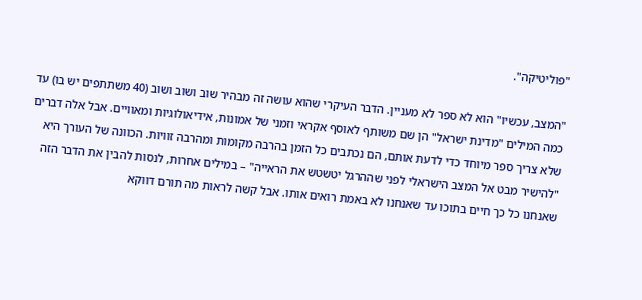"פוליטיקה".

"המצב, עכשיו" הוא לא ספר לא מעניין. הדבר העיקרי שהוא עושה זה מבהיר שוב ושוב ושוב (40 משתתפים יש בו) עד כמה המילים "מדינת ישראל" הן שם משותף לאוסף אקראי וזמני של אמונות, אידיאולוגיות ומאוויים. אבל אלה דברים שלא צריך ספר מיוחד כדי לדעת אותם, הם נכתבים כל הזמן בהרבה מקומות ומהרבה זוויות. הכוונה של העורך היא "להישיר מבט אל המצב הישראלי לפני שההרגל יטשטש את הראייה" – במילים אחרות, לנסות להבין את הדבר הזה שאנחנו כל כך חיים בתוכו עד שאנחנו לא באמת רואים אותו. אבל קשה לראות מה תורם דווקא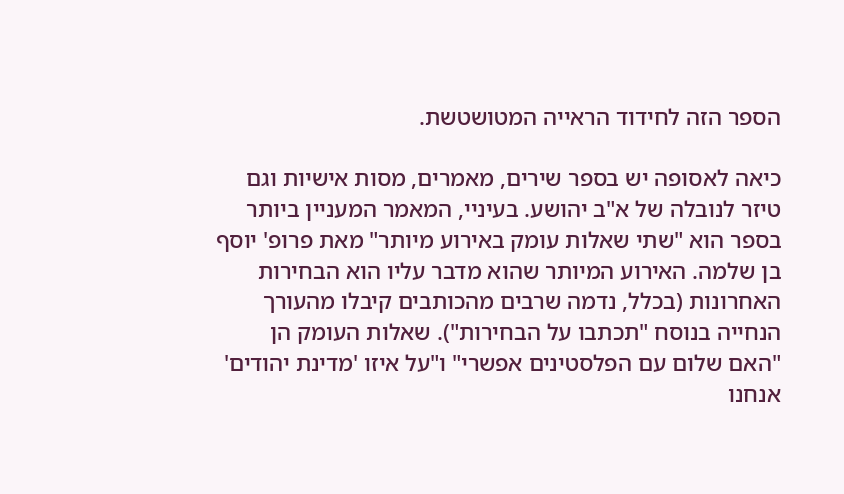הספר הזה לחידוד הראייה המטושטשת.

כיאה לאסופה יש בספר שירים, מאמרים, מסות אישיות וגם טיזר לנובלה של א"ב יהושע. בעיניי, המאמר המעניין ביותר בספר הוא "שתי שאלות עומק באירוע מיותר" מאת פרופ' יוסף בן שלמה. האירוע המיותר שהוא מדבר עליו הוא הבחירות האחרונות (בכלל, נדמה שרבים מהכותבים קיבלו מהעורך הנחייה בנוסח "תכתבו על הבחירות"). שאלות העומק הן "האם שלום עם הפלסטינים אפשרי" ו"על איזו 'מדינת יהודים' אנחנו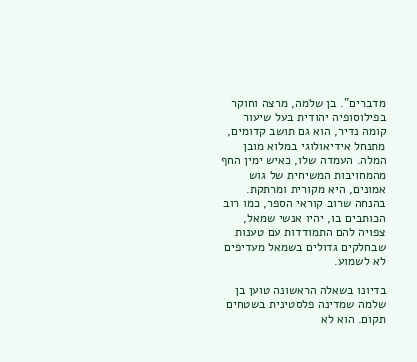מדברים". בן שלמה, מרצה וחוקר בפילוסופיה יהודית בעל שיעור קומה נדיר, הוא גם תושב קדומים, מתנחל אידיאולוגי במלוא מובן המלה. העמדה שלו, כאיש ימין החף מהמחויבות המשיחית של גוש אמונים, היא מקורית ומרתקת. בהנחה שרוב קוראי הספר, כמו רוב הכותבים בו, יהיו אנשי שמאל, צפויה להם התמודדות עם טענות שבחלקים גדולים בשמאל מעדיפים לא לשמוע.

בדיונו בשאלה הראשונה טוען בן שלמה שמדינה פלסטינית בשטחים תקום. הוא לא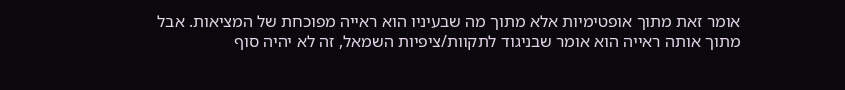אומר זאת מתוך אופטימיות אלא מתוך מה שבעיניו הוא ראייה מפוכחת של המציאות. אבל מתוך אותה ראייה הוא אומר שבניגוד לתקוות/ציפיות השמאל, זה לא יהיה סוף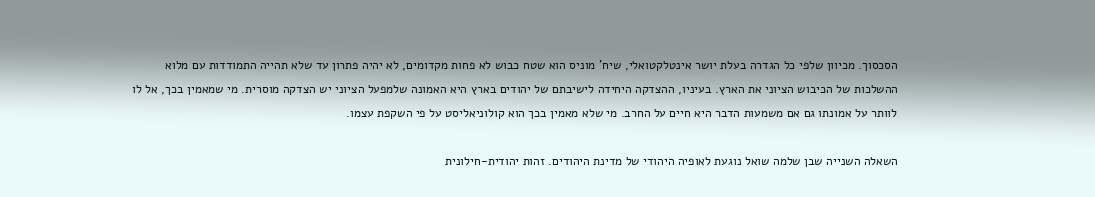הסכסוך. מכיוון שלפי כל הגדרה בעלת יושר אינטלקטואלי, שיח' מוניס הוא שטח כבוש לא פחות מקדומים, לא יהיה פתרון עד שלא תהייה התמודדות עם מלוא ההשלכות של הכיבוש הציוני את הארץ. בעיניו, ההצדקה היחידה לישיבתם של יהודים בארץ היא האמונה שלמפעל הציוני יש הצדקה מוסרית. מי שמאמין בכך, אל לו לוותר על אמונתו גם אם משמעות הדבר היא חיים על החרב. מי שלא מאמין בכך הוא קולוניאליסט על פי השקפת עצמו.

השאלה השנייה שבן שלמה שואל נוגעת לאופיה היהודי של מדינת היהודים. זהות יהודית-חילונית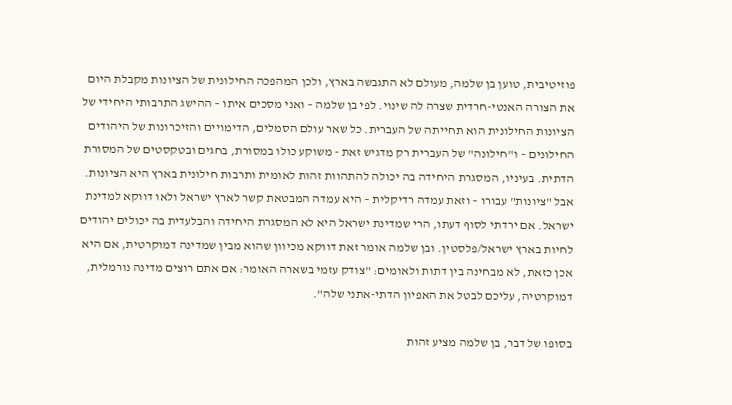פוזיטיבית, טוען בן שלמה, מעולם לא התגבשה בארץ, ולכן המהפכה החילונית של הציונות מקבלת היום את הצורה האנטי-חרדית שצרה לה שינוי. לפי בן שלמה – ואני מסכים איתו – ההישג התרבותי היחידי של הציונות החילונית הוא תחייתה של העברית. כל שאר עולם הסמלים, הדימויים והזיכרונות של היהודים החילונים – ו"חילונה" של העברית רק מדגיש זאת - משוקע כולו במסורת, בחגים ובטקסטים של המסורת הדתית. בעיניו, המסגרת היחידה בה יכולה להתהוות זהות לאומית ותרבות חילונית בארץ היא הציונות. אבל "ציונות" עבורו – וזאת עמדה רדיקלית – היא עמדה המבטאת קשר לארץ ישראל ולאו דווקא למדינת ישראל. אם ירדתי לסוף דעתו, הרי שמדינת ישראל היא לא המסגרת היחידה והבלעדית בה יכולים יהודים לחיות בארץ ישראל/פלסטין. ובן שלמה אומר זאת דווקא מכיוון שהוא מבין שמדינה דמוקרטית, אם היא אכן כזאת, לא מבחינה בין דתות ולאומים: "צודק עזמי בשארה האומר: אם אתם רוצים מדינה נורמלית, דמוקרטיה, עליכם לבטל את האפיון הדתי-אתני שלה".

בסופו של דבר, בן שלמה מציע זהות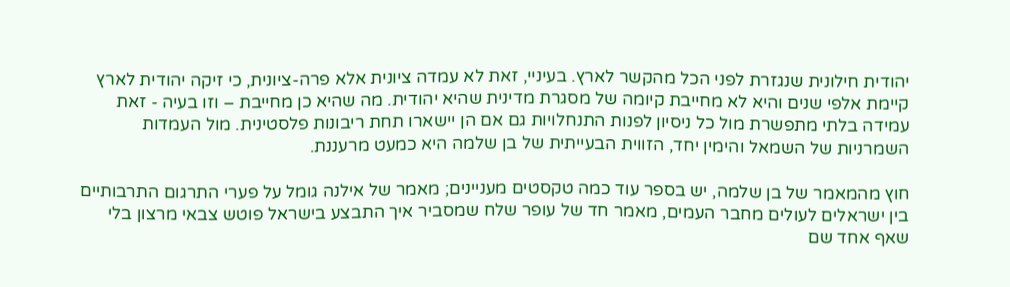יהודית חילונית שנגזרת לפני הכל מהקשר לארץ. בעיניי, זאת לא עמדה ציונית אלא פרה-ציונית, כי זיקה יהודית לארץ קיימת אלפי שנים והיא לא מחייבת קיומה של מסגרת מדינית שהיא יהודית. מה שהיא כן מחייבת – וזו בעיה - זאת עמידה בלתי מתפשרת מול כל ניסיון לפנות התנחלויות גם אם הן יישארו תחת ריבונות פלסטינית. מול העמדות השמרניות של השמאל והימין יחד, הזווית הבעייתית של בן שלמה היא כמעט מרעננת.

חוץ מהמאמר של בן שלמה, יש בספר עוד כמה טקסטים מעניינים; מאמר של אילנה גומל על פערי התרגום התרבותיים בין ישראלים לעולים מחבר העמים, מאמר חד של עופר שלח שמסביר איך התבצע בישראל פוטש צבאי מרצון בלי שאף אחד שם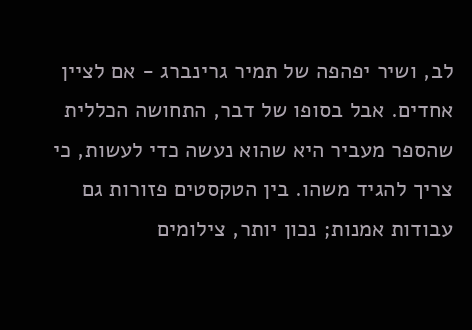לב, ושיר יפהפה של תמיר גרינברג - אם לציין אחדים. אבל בסופו של דבר, התחושה הכללית שהספר מעביר היא שהוא נעשה כדי לעשות, כי צריך להגיד משהו. בין הטקסטים פזורות גם עבודות אמנות; נכון יותר, צילומים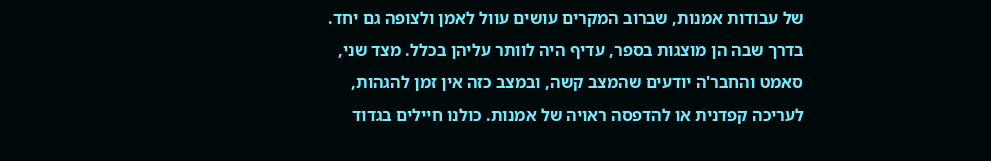של עבודות אמנות, שברוב המקרים עושים עוול לאמן ולצופה גם יחד. בדרך שבה הן מוצגות בספר, עדיף היה לוותר עליהן בכלל. מצד שני, סאמט והחבר'ה יודעים שהמצב קשה, ובמצב כזה אין זמן להגהות, לעריכה קפדנית או להדפסה ראויה של אמנות. כולנו חיילים בגדוד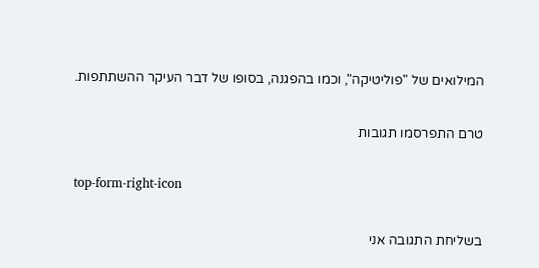המילואים של "פוליטיקה", וכמו בהפגנה, בסופו של דבר העיקר ההשתתפות.

טרם התפרסמו תגובות

top-form-right-icon

בשליחת התגובה אני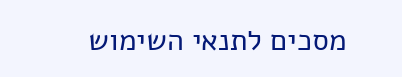מסכים לתנאי השימוש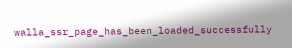walla_ssr_page_has_been_loaded_successfully